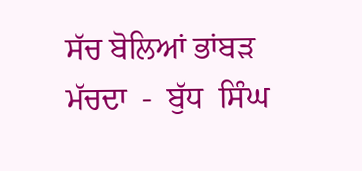ਸੱਚ ਬੋਲਿਆਂ ਭਾਂਬੜ ਮੱਚਦਾ  -  ਬੁੱਧ  ਸਿੰਘ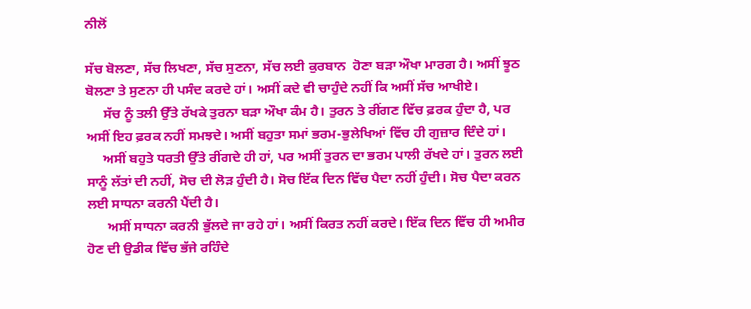ਨੀਲੋਂ

ਸੱਚ ਬੋਲਣਾ, ਸੱਚ ਲਿਖਣਾ, ਸੱਚ ਸੁਣਨਾ, ਸੱਚ ਲਈ ਕੁਰਬਾਨ  ਹੋਣਾ ਬੜਾ ਔਖਾ ਮਾਰਗ ਹੈ। ਅਸੀਂ ਝੂਠ ਬੋਲਣਾ ਤੇ ਸੁਣਨਾ ਹੀ ਪਸੰਦ ਕਰਦੇ ਹਾਂ। ਅਸੀਂ ਕਦੇ ਵੀ ਚਾਹੁੰਦੇ ਨਹੀਂ ਕਿ ਅਸੀਂ ਸੱਚ ਆਖੀਏ।
     ਸੱਚ ਨੂੰ ਤਲੀ ਉੱਤੇ ਰੱਖਕੇ ਤੁਰਨਾ ਬੜਾ ਔਖਾ ਕੰਮ ਹੈ। ਤੁਰਨ ਤੇ ਰੀਂਗਣ ਵਿੱਚ ਫ਼ਰਕ ਹੁੰਦਾ ਹੈ, ਪਰ ਅਸੀਂ ਇਹ ਫ਼ਰਕ ਨਹੀਂ ਸਮਝਦੇ। ਅਸੀਂ ਬਹੁਤਾ ਸਮਾਂ ਭਰਮ-ਭੁਲੇਖਿਆਂ ਵਿੱਚ ਹੀ ਗੁਜ਼ਾਰ ਦਿੰਦੇ ਹਾਂ।
     ਅਸੀਂ ਬਹੁਤੇ ਧਰਤੀ ਉੱਤੇ ਰੀਂਗਦੇ ਹੀ ਹਾਂ, ਪਰ ਅਸੀਂ ਤੁਰਨ ਦਾ ਭਰਮ ਪਾਲੀ ਰੱਖਦੇ ਹਾਂ। ਤੁਰਨ ਲਈ ਸਾਨੂੰ ਲੱਤਾਂ ਦੀ ਨਹੀਂ, ਸੋਚ ਦੀ ਲੋੜ ਹੁੰਦੀ ਹੈ। ਸੋਚ ਇੱਕ ਦਿਨ ਵਿੱਚ ਪੈਦਾ ਨਹੀਂ ਹੁੰਦੀ। ਸੋਚ ਪੈਦਾ ਕਰਨ ਲਈ ਸਾਧਨਾ ਕਰਨੀ ਪੈਂਦੀ ਹੈ।
      ਅਸੀਂ ਸਾਧਨਾ ਕਰਨੀ ਭੁੱਲਦੇ ਜਾ ਰਹੇ ਹਾਂ। ਅਸੀਂ ਕਿਰਤ ਨਹੀਂ ਕਰਦੇ। ਇੱਕ ਦਿਨ ਵਿੱਚ ਹੀ ਅਮੀਰ ਹੋਣ ਦੀ ਉਡੀਕ ਵਿੱਚ ਭੱਜੇ ਰਹਿੰਦੇ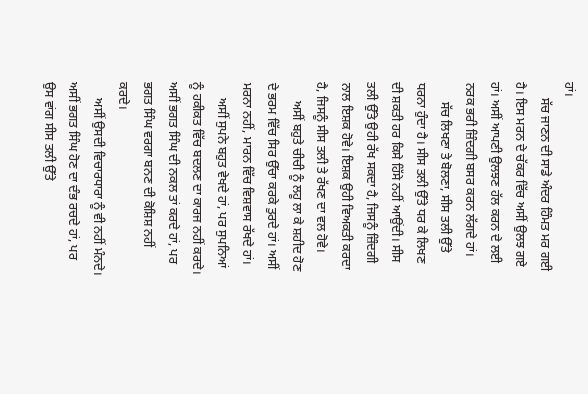ਹਾਂ।
     ਸੱਚ ਜਾਣਨ ਦੀ ਸਾਡੇ ਅੰਦਰ ਹਿੰਮਤ ਮਰ ਗਈ ਹੈ। ਇਸ ਮਰਨ ਦੇ ਚੱਕਰ ਵਿੱਚ ਅਸੀਂ ਉਲਝ ਗਏ ਹਾਂ। ਅਸੀਂ ਆਪਣੀ ਉਲਝਣ ਹੱਲ ਕਰਨ ਦੇ ਲਈ ਨਰਕ ਭਰੀ ਜ਼ਿੰਦਗੀ ਬਸਰ ਕਰਨ ਲੱਗਦੇ ਹਾਂ।
      ਸੱਚ ਲਿਖਣਾ ਤੇ ਬੋਲਣਾ, ਸੀਸ ਤਲੀ ਉੱਤੇ ਧਰਨਾ ਹੁੰਦਾ ਹੈ। ਸੀਸ ਤਲੀ ਉੱਤੇ ਧਰ ਕੇ ਲਿਖਣ ਦੀ ਸ਼ਕਤੀ ਹਰ ਕਿਸੇ ਹਿੱਸੇ ਨਹੀਂ ਆਉਂਦੀ। ਸੀਸ ਤਲੀ ਉੱਤੇ ਉਹੀ ਰੱਖ ਸਕਦਾ ਹੈ, ਜਿਸਨੂੰ ਜ਼ਿੰਦਗੀ ਨਾਲ ਇਸ਼ਕ ਹੋਵੇ। ਇਸ਼ਕ ਉਹੀ ਵਿਅਕਤੀ ਕਰਦਾ ਹੈ, ਜਿਸਨੂੰ ਸੀਸ ਤਲੀ ਤੇ ਰੱਖਣ ਦਾ ਵਲ ਹੋਵੇ।
      ਅਸੀਂ ਬਹੁਤੇ ਚੀਚੀ ਨੂੰ ਲਹੂ ਲਾ ਕੇ ਸ਼ਹੀਦ ਹੋਣ ਦੇ ਭਰਮ ਵਿੱਚ ਸਿਰ ਉੱਚਾ ਕਰਕੇ ਤੁਰਦੇ ਹਾਂ। ਅਸੀਂ ਮਰਨਾ ਨਹੀਂ, ਮਾਰਨ ਵਿੱਚ ਵਿਸ਼ਵਾਸ ਰੱਖਦੇ ਹਾਂ।
     ਅਸੀਂ ਸੁਪਨੇ ਬਹੁਤ ਵੇਖਦੇ ਹਾਂ, ਪਰ ਸੁਪਨਿਆਂ ਨੂੰ ਹਕੀਕਤ ਵਿੱਚ ਬਦਲਣ ਦਾ ਕਾਰਜ ਨਹੀਂ ਕਰਦੇ। ਅਸੀਂ ਭਗਤ ਸਿੰਘ ਦੀ ਨਕਲ ਤਾਂ ਕਰਦੇ ਹਾਂ, ਪਰ ਭਗਤ ਸਿੰਘ ਵਰਗਾ ਬਨਣ ਦੀ ਕੋਸ਼ਿਸ਼ ਨਹੀਂ ਕਰਦੇ।
     ਅਸੀਂ ਉਸਦੀ ਵਿਚਾਰਧਾਰਾ ਨੂੰ ਵੀ ਨਹੀਂ ਮੰਨਦੇ। ਅਸੀਂ ਭਗਤ ਸਿੰਘ ਹੋਣ ਦਾ ਦੰਭ ਰਚਦੇ ਹਾਂ, ਪਰ ਉਸ ਵਾਂਗ ਸੀਸ ਤਲੀ ਉੱਤੇ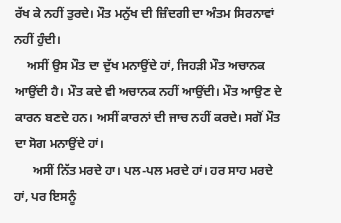ਰੱਖ ਕੇ ਨਹੀਂ ਤੁਰਦੇ। ਮੌਤ ਮਨੁੱਖ ਦੀ ਜ਼ਿੰਦਗੀ ਦਾ ਅੰਤਮ ਸਿਰਨਾਵਾਂ ਨਹੀਂ ਹੁੰਦੀ।
    ਅਸੀਂ ਉਸ ਮੌਤ ਦਾ ਦੁੱਖ ਮਨਾਉਂਦੇ ਹਾਂ, ਜਿਹੜੀ ਮੌਤ ਅਚਾਨਕ ਆਉਂਦੀ ਹੈ। ਮੌਤ ਕਦੇ ਵੀ ਅਚਾਨਕ ਨਹੀਂ ਆਉਂਦੀ। ਮੌਤ ਆਉਣ ਦੇ ਕਾਰਨ ਬਣਦੇ ਹਨ। ਅਸੀਂ ਕਾਰਨਾਂ ਦੀ ਜਾਚ ਨਹੀਂ ਕਰਦੇ। ਸਗੋਂ ਮੌਤ ਦਾ ਸੋਗ ਮਨਾਉਂਦੇ ਹਾਂ।
      ਅਸੀਂ ਨਿੱਤ ਮਰਦੇ ਹਾ। ਪਲ-ਪਲ ਮਰਦੇ ਹਾਂ। ਹਰ ਸਾਹ ਮਰਦੇ ਹਾਂ, ਪਰ ਇਸਨੂੰ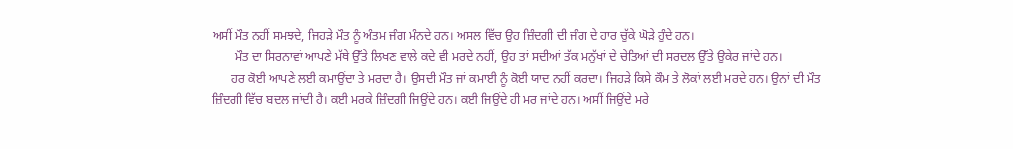ਅਸੀਂ ਮੌਤ ਨਹੀਂ ਸਮਝਦੇ, ਜਿਹੜੇ ਮੌਤ ਨੂੰ ਅੰਤਮ ਜੰਗ ਮੰਨਦੇ ਹਨ। ਅਸਲ ਵਿੱਚ ਉਹ ਜ਼ਿੰਦਗੀ ਦੀ ਜੰਗ ਦੇ ਹਾਰ ਚੁੱਕੇ ਘੋੜੇ ਹੁੰਦੇ ਹਨ।
       ਮੌਤ ਦਾ ਸਿਰਨਾਵਾਂ ਆਪਣੇ ਮੱਥੇ ਉੱਤੇ ਲਿਖਣ ਵਾਲੇ ਕਦੇ ਵੀ ਮਰਦੇ ਨਹੀਂ, ਉਹ ਤਾਂ ਸਦੀਆਂ ਤੱਕ ਮਨੁੱਖਾਂ ਦੇ ਚੇਤਿਆਂ ਦੀ ਸਰਦਲ ਉੱਤੇ ਉਕੇਰ ਜਾਂਦੇ ਹਨ।
      ਹਰ ਕੋਈ ਆਪਣੇ ਲਈ ਕਮਾਉਂਦਾ ਤੇ ਮਰਦਾ ਹੈ। ਉਸਦੀ ਮੌਤ ਜਾਂ ਕਮਾਈ ਨੂੰ ਕੋਈ ਯਾਦ ਨਹੀਂ ਕਰਦਾ। ਜਿਹੜੇ ਕਿਸੇ ਕੌਮ ਤੇ ਲੋਕਾਂ ਲਈ ਮਰਦੇ ਹਨ। ਉਨਾਂ ਦੀ ਮੌਤ ਜ਼ਿੰਦਗੀ ਵਿੱਚ ਬਦਲ ਜਾਂਦੀ ਹੈ। ਕਈ ਮਰਕੇ ਜ਼ਿੰਦਗੀ ਜਿਉਂਦੇ ਹਨ। ਕਈ ਜਿਉਂਦੇ ਹੀ ਮਰ ਜਾਂਦੇ ਹਨ। ਅਸੀਂ ਜਿਉਂਦੇ ਮਰੇ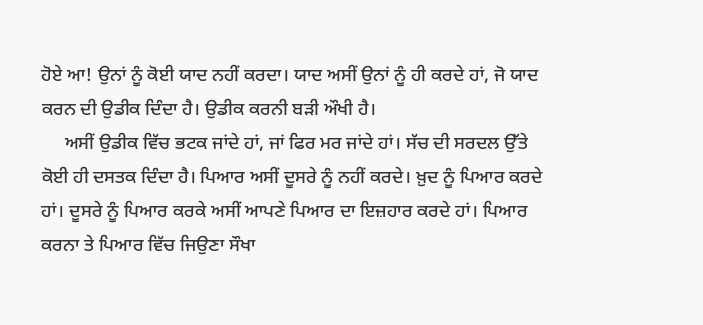ਹੋਏ ਆ! ਉਨਾਂ ਨੂੰ ਕੋਈ ਯਾਦ ਨਹੀਂ ਕਰਦਾ। ਯਾਦ ਅਸੀਂ ਉਨਾਂ ਨੂੰ ਹੀ ਕਰਦੇ ਹਾਂ, ਜੋ ਯਾਦ ਕਰਨ ਦੀ ਉਡੀਕ ਦਿੰਦਾ ਹੈ। ਉਡੀਕ ਕਰਨੀ ਬੜੀ ਔਖੀ ਹੈ।
     ਅਸੀਂ ਉਡੀਕ ਵਿੱਚ ਭਟਕ ਜਾਂਦੇ ਹਾਂ, ਜਾਂ ਫਿਰ ਮਰ ਜਾਂਦੇ ਹਾਂ। ਸੱਚ ਦੀ ਸਰਦਲ ਉੱਤੇ ਕੋਈ ਹੀ ਦਸਤਕ ਦਿੰਦਾ ਹੈ। ਪਿਆਰ ਅਸੀਂ ਦੂਸਰੇ ਨੂੰ ਨਹੀਂ ਕਰਦੇ। ਖ਼ੁਦ ਨੂੰ ਪਿਆਰ ਕਰਦੇ ਹਾਂ। ਦੂਸਰੇ ਨੂੰ ਪਿਆਰ ਕਰਕੇ ਅਸੀਂ ਆਪਣੇ ਪਿਆਰ ਦਾ ਇਜ਼ਹਾਰ ਕਰਦੇ ਹਾਂ। ਪਿਆਰ ਕਰਨਾ ਤੇ ਪਿਆਰ ਵਿੱਚ ਜਿਉਣਾ ਸੌਖਾ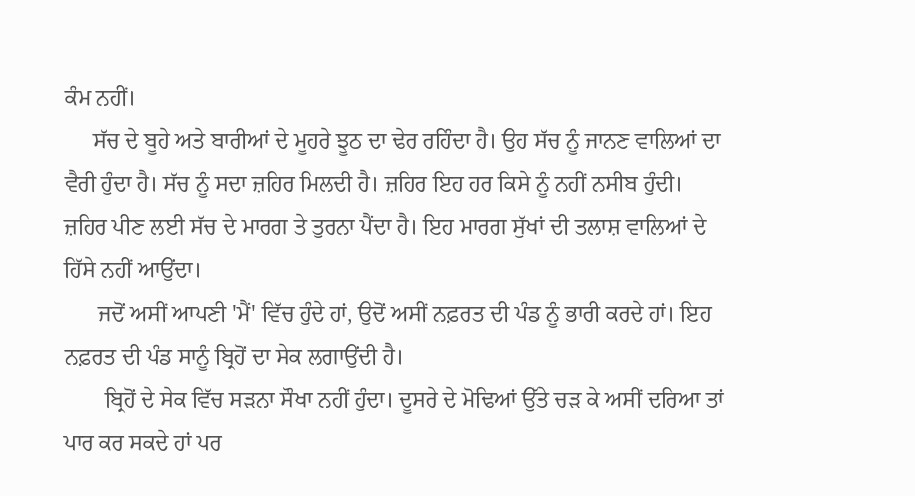ਕੰਮ ਨਹੀਂ।
     ਸੱਚ ਦੇ ਬੂਹੇ ਅਤੇ ਬਾਰੀਆਂ ਦੇ ਮੂਹਰੇ ਝੂਠ ਦਾ ਢੇਰ ਰਹਿੰਦਾ ਹੈ। ਉਹ ਸੱਚ ਨੂੰ ਜਾਨਣ ਵਾਲਿਆਂ ਦਾ ਵੈਰੀ ਹੁੰਦਾ ਹੈ। ਸੱਚ ਨੂੰ ਸਦਾ ਜ਼ਹਿਰ ਮਿਲਦੀ ਹੈ। ਜ਼ਹਿਰ ਇਹ ਹਰ ਕਿਸੇ ਨੂੰ ਨਹੀਂ ਨਸੀਬ ਹੁੰਦੀ। ਜ਼ਹਿਰ ਪੀਣ ਲਈ ਸੱਚ ਦੇ ਮਾਰਗ ਤੇ ਤੁਰਨਾ ਪੈਂਦਾ ਹੈ। ਇਹ ਮਾਰਗ ਸੁੱਖਾਂ ਦੀ ਤਲਾਸ਼ ਵਾਲਿਆਂ ਦੇ ਹਿੱਸੇ ਨਹੀਂ ਆਉਂਦਾ।
      ਜਦੋਂ ਅਸੀਂ ਆਪਣੀ 'ਮੈਂ' ਵਿੱਚ ਹੁੰਦੇ ਹਾਂ, ਉਦੋਂ ਅਸੀਂ ਨਫ਼ਰਤ ਦੀ ਪੰਡ ਨੂੰ ਭਾਰੀ ਕਰਦੇ ਹਾਂ। ਇਹ ਨਫ਼ਰਤ ਦੀ ਪੰਡ ਸਾਨੂੰ ਬ੍ਰਿਹੋਂ ਦਾ ਸੇਕ ਲਗਾਉਂਦੀ ਹੈ।
       ਬ੍ਰਿਹੋਂ ਦੇ ਸੇਕ ਵਿੱਚ ਸੜਨਾ ਸੌਖਾ ਨਹੀਂ ਹੁੰਦਾ। ਦੂਸਰੇ ਦੇ ਮੋਢਿਆਂ ਉੱਤੇ ਚੜ ਕੇ ਅਸੀਂ ਦਰਿਆ ਤਾਂ ਪਾਰ ਕਰ ਸਕਦੇ ਹਾਂ ਪਰ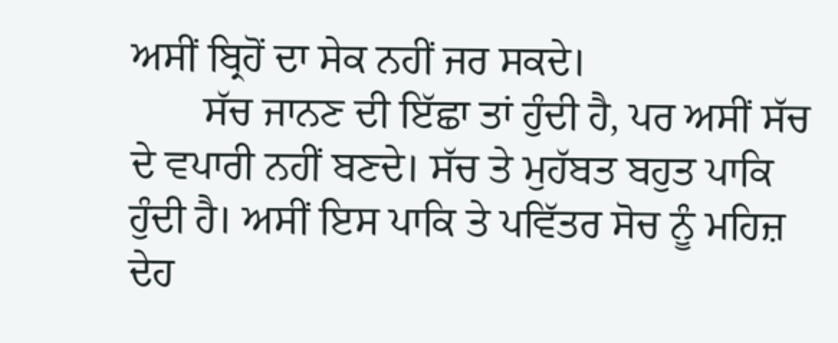ਅਸੀਂ ਬ੍ਰਿਹੋਂ ਦਾ ਸੇਕ ਨਹੀਂ ਜਰ ਸਕਦੇ।
       ਸੱਚ ਜਾਨਣ ਦੀ ਇੱਛਾ ਤਾਂ ਹੁੰਦੀ ਹੈ, ਪਰ ਅਸੀਂ ਸੱਚ ਦੇ ਵਪਾਰੀ ਨਹੀਂ ਬਣਦੇ। ਸੱਚ ਤੇ ਮੁਹੱਬਤ ਬਹੁਤ ਪਾਕਿ ਹੁੰਦੀ ਹੈ। ਅਸੀਂ ਇਸ ਪਾਕਿ ਤੇ ਪਵਿੱਤਰ ਸੋਚ ਨੂੰ ਮਹਿਜ਼ ਦੇਹ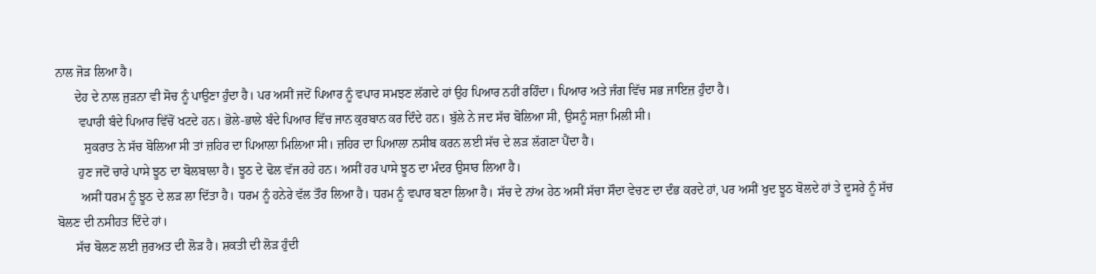ਨਾਲ ਜੋੜ ਲਿਆ ਹੈ।
      ਦੇਹ ਦੇ ਨਾਲ ਜੁੜਨਾ ਵੀ ਸੋਚ ਨੂੰ ਪਾਉਣਾ ਹੁੰਦਾ ਹੈ। ਪਰ ਅਸੀਂ ਜਦੋਂ ਪਿਆਰ ਨੂੰ ਵਪਾਰ ਸਮਝਣ ਲੱਗਦੇ ਹਾਂ ਉਹ ਪਿਆਰ ਨਹੀਂ ਰਹਿੰਦਾ। ਪਿਆਰ ਅਤੇ ਜੰਗ ਵਿੱਚ ਸਭ ਜਾਇਜ਼ ਹੁੰਦਾ ਹੈ।
       ਵਪਾਰੀ ਬੰਦੇ ਪਿਆਰ ਵਿੱਚੋਂ ਖਟਦੇ ਹਨ। ਭੋਲੇ-ਭਾਲੇ ਬੰਦੇ ਪਿਆਰ ਵਿੱਚ ਜਾਨ ਕੁਰਬਾਨ ਕਰ ਦਿੰਦੇ ਹਨ। ਬੁੱਲੇ ਨੇ ਜਦ ਸੱਚ ਬੋਲਿਆ ਸੀ, ਉਸਨੂੰ ਸਜ਼ਾ ਮਿਲੀ ਸੀ।
         ਸੁਕਰਾਤ ਨੇ ਸੱਚ ਬੋਲਿਆ ਸੀ ਤਾਂ ਜ਼ਹਿਰ ਦਾ ਪਿਆਲਾ ਮਿਲਿਆ ਸੀ। ਜ਼ਹਿਰ ਦਾ ਪਿਆਲਾ ਨਸੀਬ ਕਰਨ ਲਈ ਸੱਚ ਦੇ ਲੜ ਲੱਗਣਾ ਪੈਂਦਾ ਹੈ।
       ਹੁਣ ਜਦੋਂ ਚਾਰੇ ਪਾਸੇ ਝੂਠ ਦਾ ਬੋਲਬਾਲਾ ਹੈ। ਝੂਠ ਦੇ ਢੋਲ ਵੱਜ ਰਹੇ ਹਨ। ਅਸੀਂ ਹਰ ਪਾਸੇ ਝੂਠ ਦਾ ਮੰਦਰ ਉਸਾਰ ਲਿਆ ਹੈ।
        ਅਸੀਂ ਧਰਮ ਨੂੰ ਝੂਠ ਦੇ ਲੜ ਲਾ ਦਿੱਤਾ ਹੈ। ਧਰਮ ਨੂੰ ਹਨੇਰੇ ਵੱਲ ਤੌਰ ਲਿਆ ਹੈ। ਧਰਮ ਨੂੰ ਵਪਾਰ ਬਣਾ ਲਿਆ ਹੈ। ਸੱਚ ਦੇ ਨਾਂਅ ਹੇਠ ਅਸੀਂ ਸੱਚਾ ਸੌਦਾ ਵੇਚਣ ਦਾ ਦੰਭ ਕਰਦੇ ਹਾਂ, ਪਰ ਅਸੀਂ ਖੁਦ ਝੂਠ ਬੋਲਦੇ ਹਾਂ ਤੇ ਦੂਸਰੇ ਨੂੰ ਸੱਚ ਬੋਲਣ ਦੀ ਨਸੀਹਤ ਦਿੰਦੇ ਹਾਂ।
      ਸੱਚ ਬੋਲਣ ਲਈ ਜੁਰਅਤ ਦੀ ਲੋੜ ਹੈ। ਸ਼ਕਤੀ ਦੀ ਲੋੜ ਹੁੰਦੀ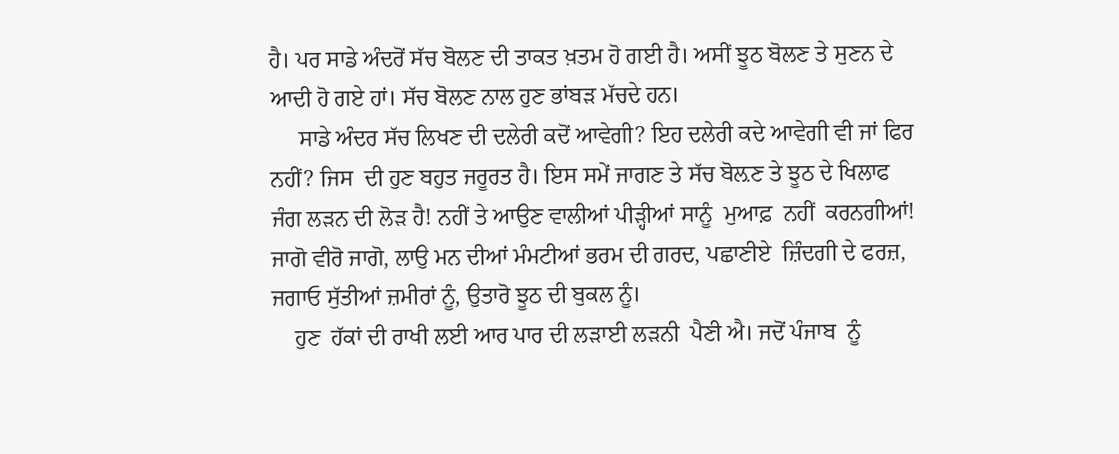ਹੈ। ਪਰ ਸਾਡੇ ਅੰਦਰੋਂ ਸੱਚ ਬੋਲਣ ਦੀ ਤਾਕਤ ਖ਼ਤਮ ਹੋ ਗਈ ਹੈ। ਅਸੀਂ ਝੂਠ ਬੋਲਣ ਤੇ ਸੁਣਨ ਦੇ ਆਦੀ ਹੋ ਗਏ ਹਾਂ। ਸੱਚ ਬੋਲਣ ਨਾਲ ਹੁਣ ਭਾਂਬੜ ਮੱਚਦੇ ਹਨ।
     ਸਾਡੇ ਅੰਦਰ ਸੱਚ ਲਿਖਣ ਦੀ ਦਲੇਰੀ ਕਦੋਂ ਆਵੇਗੀ? ਇਹ ਦਲੇਰੀ ਕਦੇ ਆਵੇਗੀ ਵੀ ਜਾਂ ਫਿਰ ਨਹੀਂ? ਜਿਸ  ਦੀ ਹੁਣ ਬਹੁਤ ਜਰੂਰਤ ਹੈ। ਇਸ ਸਮੇਂ ਜਾਗਣ ਤੇ ਸੱਚ ਬੋਲ਼ਣ ਤੇ ਝੂਠ ਦੇ ਖਿਲਾਫ  ਜੰਗ ਲੜਨ ਦੀ ਲੋੜ ਹੈ! ਨਹੀਂ ਤੇ ਆਉਣ ਵਾਲੀਆਂ ਪੀੜ੍ਹੀਆਂ ਸਾਨੂੰ  ਮੁਆਫ਼  ਨਹੀਂ  ਕਰਨਗੀਆਂ! ਜਾਗੋ ਵੀਰੋ ਜਾਗੋ, ਲਾਉ ਮਨ ਦੀਆਂ ਮੰਮਟੀਆਂ ਭਰਮ ਦੀ ਗਰਦ, ਪਛਾਣੀਏ  ਜ਼ਿੰਦਗੀ ਦੇ ਫਰਜ਼, ਜਗਾਓ ਸੁੱਤੀਆਂ ਜ਼ਮੀਰਾਂ ਨੂੰ, ਉਤਾਰੋ ਝੂਠ ਦੀ ਬੁਕਲ ਨੂੰ।
    ਹੁਣ  ਹੱਕਾਂ ਦੀ ਰਾਖੀ ਲਈ ਆਰ ਪਾਰ ਦੀ ਲੜਾਈ ਲੜਨੀ  ਪੈਣੀ ਐ। ਜਦੋਂ ਪੰਜਾਬ  ਨੂੰ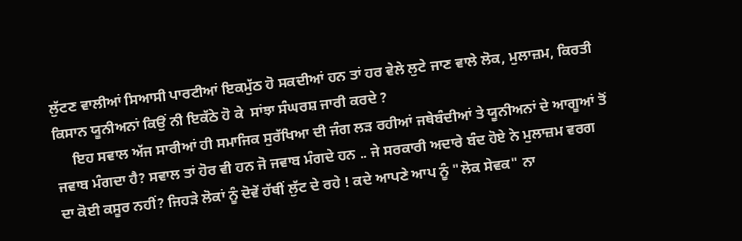ਲੁੱਟਣ ਵਾਲੀਆਂ ਸਿਆਸੀ ਪਾਰਟੀਆਂ ਇਕਮੁੱਠ ਹੋ ਸਕਦੀਆਂ ਹਨ ਤਾਂ ਹਰ ਵੇਲੇ ਲੁਟੇ ਜਾਣ ਵਾਲੇ ਲੋਕ, ਮੁਲਾਜ਼ਮ, ਕਿਰਤੀ ਕਿਸਾਨ ਯੂਨੀਅਨਾਂ ਕਿਉਂ ਨੀ ਇਕੱਠੇ ਹੋ ਕੇ  ਸਾਂਝਾ ਸੰਘਰਸ਼ ਜਾਰੀ ਕਰਦੇ ?
     ਇਹ ਸਵਾਲ ਅੱਜ ਸਾਰੀਆਂ ਹੀ ਸਮਾਜਿਕ ਸੁਰੱਖਿਆ ਦੀ ਜੰਗ ਲੜ ਰਹੀਆਂ ਜਥੇਬੰਦੀਆਂ ਤੇ ਯੂਨੀਅਨਾਂ ਦੇ ਆਗੂਆਂ ਤੋਂ ਜਵਾਬ ਮੰਗਦਾ ਹੈ? ਸਵਾਲ ਤਾਂ ਹੋਰ ਵੀ ਹਨ ਜੋ ਜਵਾਬ ਮੰਗਦੇ ਹਨ .. ਜੇ ਸਰਕਾਰੀ ਅਦਾਰੇ ਬੰਦ ਹੋਏ ਨੇ ਮੁਲਾਜ਼ਮ ਵਰਗ ਦਾ ਕੋਈ ਕਸੂਰ ਨਹੀਂ? ਜਿਹੜੇ ਲੋਕਾਂ ਨੂੰ ਦੋਵੇਂ ਹੱਥੀਂ ਲੁੱਟ ਦੇ ਰਹੇ ! ਕਦੇ ਆਪਣੇ ਆਪ ਨੂੰ "ਲੋਕ ਸੇਵਕ" ਨਾ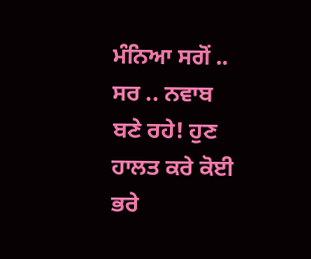ਮੰਨਿਆ ਸਗੋਂ .. ਸਰ .. ਨਵਾਬ  ਬਣੇ ਰਹੇ! ਹੁਣ ਹਾਲਤ ਕਰੇ ਕੋਈ ਭਰੇ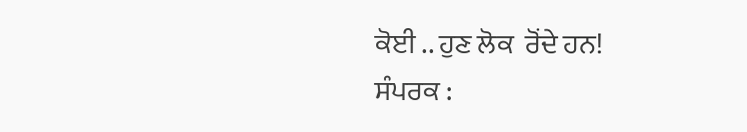ਕੋਈ .. ਹੁਣ ਲੋਕ  ਰੋਂਦੇ ਹਨ!
ਸੰਪਰਕ :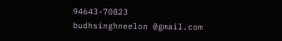94643-70823
budhsinghneelon @gmail.com